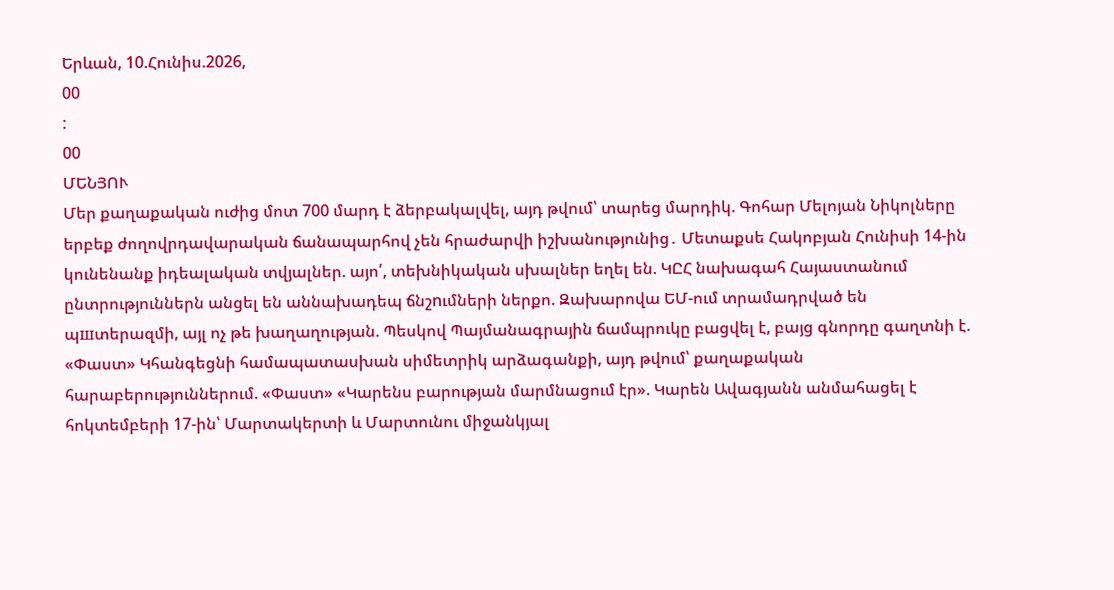Երևան, 10.Հունիս.2026,
00
:
00
ՄԵՆՅՈՒ
Մեր քաղաքական ուժից մոտ 700 մարդ է ձերբակալվել, այդ թվում՝ տարեց մարդիկ. Գոհար Մելոյան Նիկոլները երբեք ժողովրդավարական ճանապարհով չեն հրաժարվի իշխանությունից․ Մետաքսե Հակոբյան Հունիսի 14-ին կունենանք իդեալական տվյալներ. այո՛, տեխնիկական սխալներ եղել են. ԿԸՀ նախագահ Հայաստանում ընտրություններն անցել են աննախադեպ ճնշnւմների ներքո. Զախարովա ԵՄ-ում տրամադրված են պшտերազմի, այլ ոչ թե խաղաղության. Պեսկով Պայմանագրային ճամպրուկը բացվել է, բայց գնորդը գաղտնի է. «Փաստ» Կհանգեցնի համապատասխան սիմետրիկ արձագանքի, այդ թվում՝ քաղաքական հարաբերություններում. «Փաստ» «Կարենս բարության մարմնացում էր». Կարեն Ավագյանն անմահացել է հոկտեմբերի 17-ին՝ Մարտակերտի և Մարտունու միջանկյալ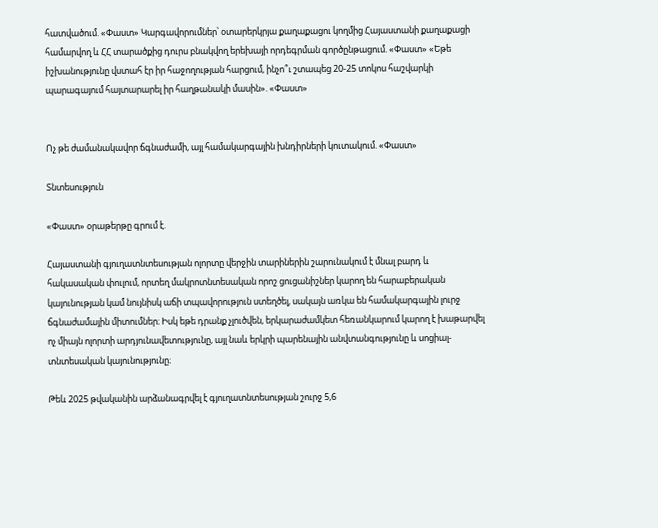հատվածում. «Փաստ» Կարգավորումներ՝ օտարերկրյա քաղաքացու կողմից Հայաստանի քաղաքացի համարվող և ՀՀ տարածքից դուրս բնակվող երեխայի որդեգրման գործընթացում. «Փաստ» «Եթե իշխանությունը վստահ էր իր հաջողության հարցում, ինչո՞ւ շտապեց 20-25 տոկոս հաշվարկի պարագայում հայտարարել իր հաղթանակի մասին». «Փաստ»


Ոչ թե ժամանակավոր ճգնաժամի, այլ համակարգային խնդիրների կուտակում. «Փաստ»

Տնտեսություն

«Փաստ» օրաթերթը գրում է.

Հայաստանի գյուղատնտեսության ոլորտը վերջին տարիներին շարունակում է մնալ բարդ և հակասական փուլում, որտեղ մակրոտնտեսական որոշ ցուցանիշներ կարող են հարաբերական կայունության կամ նույնիսկ աճի տպավորություն ստեղծել, սակայն առկա են համակարգային լուրջ ճգնաժամային միտումներ։ Իսկ եթե դրանք չլուծվեն, երկարաժամկետ հեռանկարում կարող է խաթարվել ոչ միայն ոլորտի արդյունավետությունը, այլ նաև երկրի պարենային անվտանգությունը և սոցիալ-տնտեսական կայունությունը։

Թեև 2025 թվականին արձանագրվել է գյուղատնտեսության շուրջ 5,6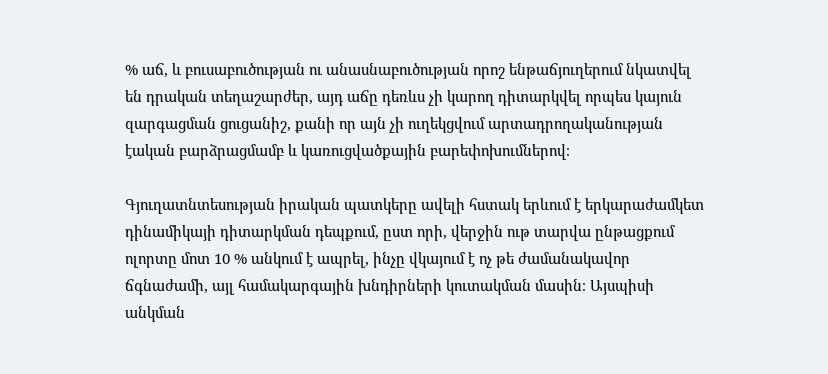% աճ, և բուսաբուծության ու անասնաբուծության որոշ ենթաճյուղերում նկատվել են դրական տեղաշարժեր, այդ աճը դեռևս չի կարող դիտարկվել որպես կայուն զարգացման ցուցանիշ, քանի որ այն չի ուղեկցվում արտադրողականության էական բարձրացմամբ և կառուցվածքային բարեփոխումներով։

Գյուղատնտեսության իրական պատկերը ավելի հստակ երևում է երկարաժամկետ դինամիկայի դիտարկման դեպքում, ըստ որի, վերջին ութ տարվա ընթացքում ոլորտը մոտ 10 % անկում է ապրել, ինչը վկայում է ոչ թե ժամանակավոր ճգնաժամի, այլ համակարգային խնդիրների կուտակման մասին։ Այսպիսի անկման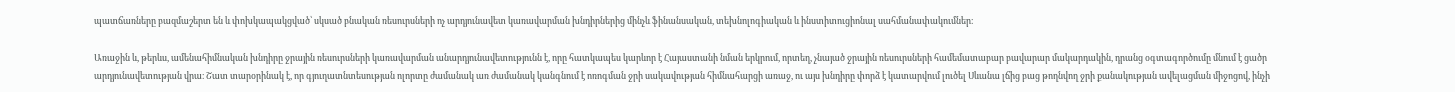պատճառները բազմաշերտ են և փոխկապակցված՝ սկսած բնական ռեսուրսների ոչ արդյունավետ կառավարման խնդիրներից մինչև ֆինանսական, տեխնոլոգիական և ինստիտուցիոնալ սահմանափակումներ։

Առաջին և, թերևս, ամենահիմնական խնդիրը ջրային ռեսուրսների կառավարման անարդյունավետությունն է, որը հատկապես կարևոր է Հայաստանի նման երկրում, որտեղ, չնայած ջրային ռեսուրսների համեմատաբար բավարար մակարդակին, դրանց օգտագործումը մնում է ցածր արդյունավետության վրա։ Շատ տարօրինակ է, որ գյուղատնտեսության ոլորտը ժամանակ առ ժամանակ կանգնում է ոռոգման ջրի սակավության հիմնահարցի առաջ, ու այս խնդիրը փորձ է կատարվում լուծել Սևանա լճից բաց թողնվող ջրի քանակության ավելացման միջոցով, ինչի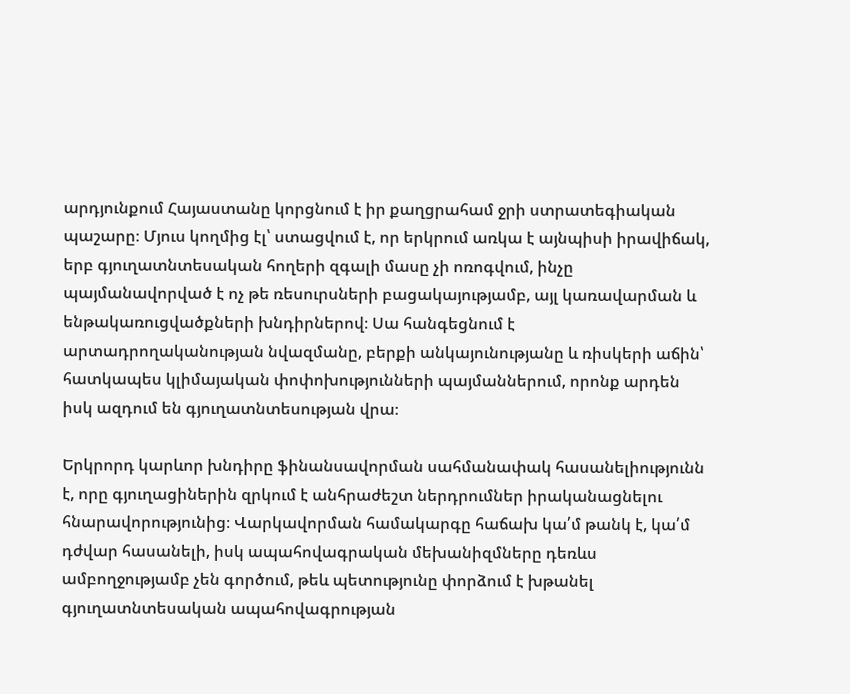արդյունքում Հայաստանը կորցնում է իր քաղցրահամ ջրի ստրատեգիական պաշարը։ Մյուս կողմից էլ՝ ստացվում է, որ երկրում առկա է այնպիսի իրավիճակ, երբ գյուղատնտեսական հողերի զգալի մասը չի ոռոգվում, ինչը պայմանավորված է ոչ թե ռեսուրսների բացակայությամբ, այլ կառավարման և ենթակառուցվածքների խնդիրներով։ Սա հանգեցնում է արտադրողականության նվազմանը, բերքի անկայունությանը և ռիսկերի աճին՝ հատկապես կլիմայական փոփոխությունների պայմաններում, որոնք արդեն իսկ ազդում են գյուղատնտեսության վրա։

Երկրորդ կարևոր խնդիրը ֆինանսավորման սահմանափակ հասանելիությունն է, որը գյուղացիներին զրկում է անհրաժեշտ ներդրումներ իրականացնելու հնարավորությունից։ Վարկավորման համակարգը հաճախ կա՛մ թանկ է, կա՛մ դժվար հասանելի, իսկ ապահովագրական մեխանիզմները դեռևս ամբողջությամբ չեն գործում, թեև պետությունը փորձում է խթանել գյուղատնտեսական ապահովագրության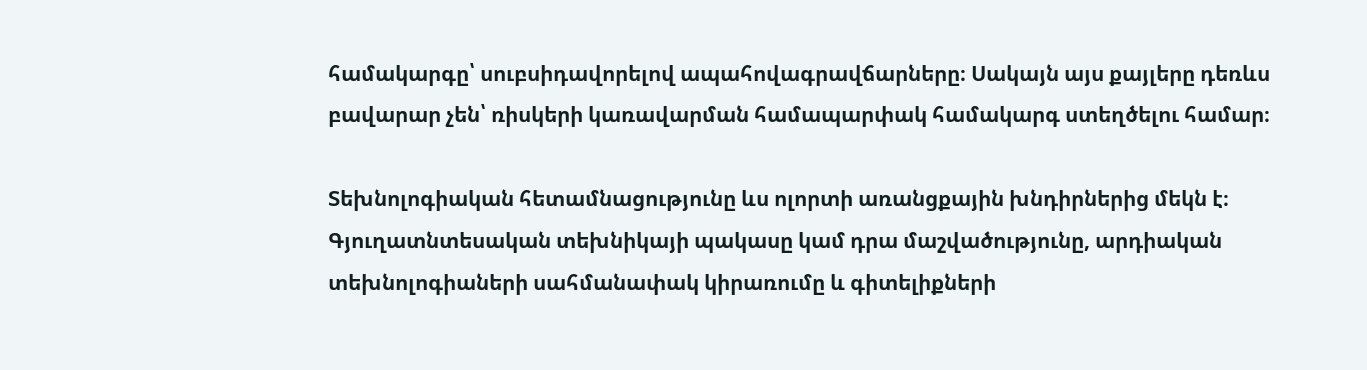համակարգը՝ սուբսիդավորելով ապահովագրավճարները։ Սակայն այս քայլերը դեռևս բավարար չեն՝ ռիսկերի կառավարման համապարփակ համակարգ ստեղծելու համար։

Տեխնոլոգիական հետամնացությունը ևս ոլորտի առանցքային խնդիրներից մեկն է։ Գյուղատնտեսական տեխնիկայի պակասը կամ դրա մաշվածությունը, արդիական տեխնոլոգիաների սահմանափակ կիրառումը և գիտելիքների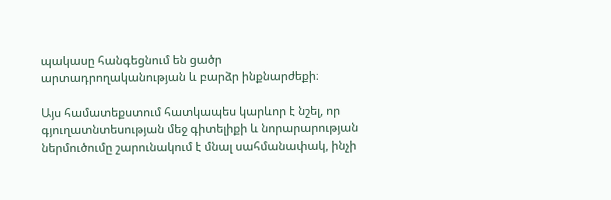պակասը հանգեցնում են ցածր արտադրողականության և բարձր ինքնարժեքի։

Այս համատեքստում հատկապես կարևոր է նշել, որ գյուղատնտեսության մեջ գիտելիքի և նորարարության ներմուծումը շարունակում է մնալ սահմանափակ, ինչի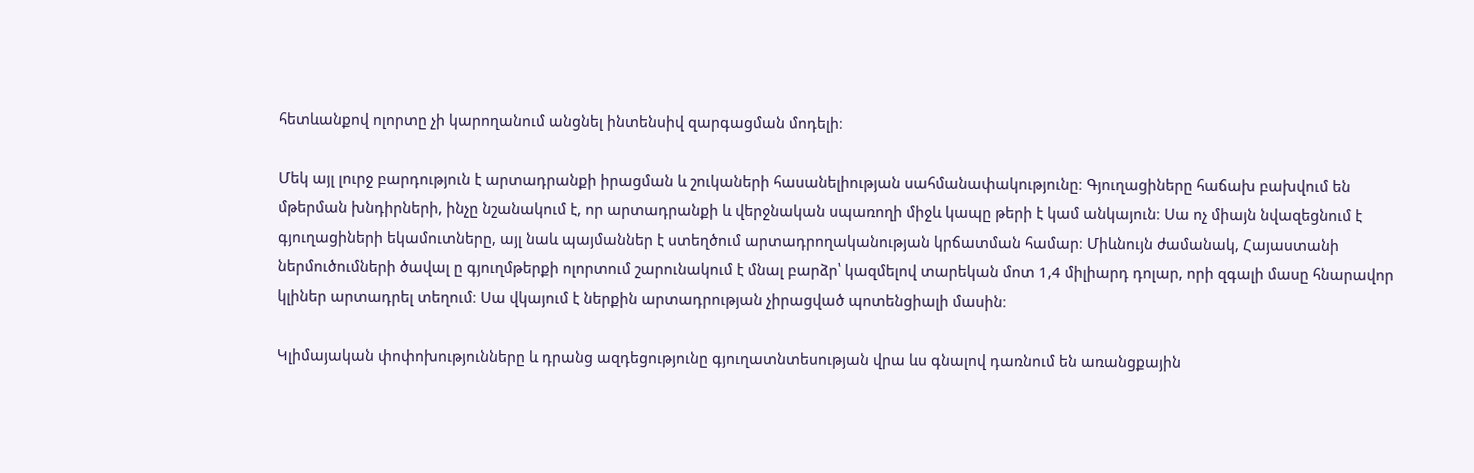հետևանքով ոլորտը չի կարողանում անցնել ինտենսիվ զարգացման մոդելի։

Մեկ այլ լուրջ բարդություն է արտադրանքի իրացման և շուկաների հասանելիության սահմանափակությունը։ Գյուղացիները հաճախ բախվում են մթերման խնդիրների, ինչը նշանակում է, որ արտադրանքի և վերջնական սպառողի միջև կապը թերի է կամ անկայուն։ Սա ոչ միայն նվազեցնում է գյուղացիների եկամուտները, այլ նաև պայմաններ է ստեղծում արտադրողականության կրճատման համար։ Միևնույն ժամանակ, Հայաստանի ներմուծումների ծավալ ը գյուղմթերքի ոլորտում շարունակում է մնալ բարձր՝ կազմելով տարեկան մոտ 1,4 միլիարդ դոլար, որի զգալի մասը հնարավոր կլիներ արտադրել տեղում։ Սա վկայում է ներքին արտադրության չիրացված պոտենցիալի մասին։

Կլիմայական փոփոխությունները և դրանց ազդեցությունը գյուղատնտեսության վրա ևս գնալով դառնում են առանցքային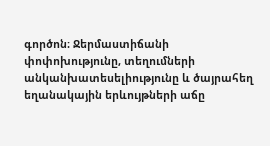գործոն։ Ջերմաստիճանի փոփոխությունը, տեղումների անկանխատեսելիությունը և ծայրահեղ եղանակային երևույթների աճը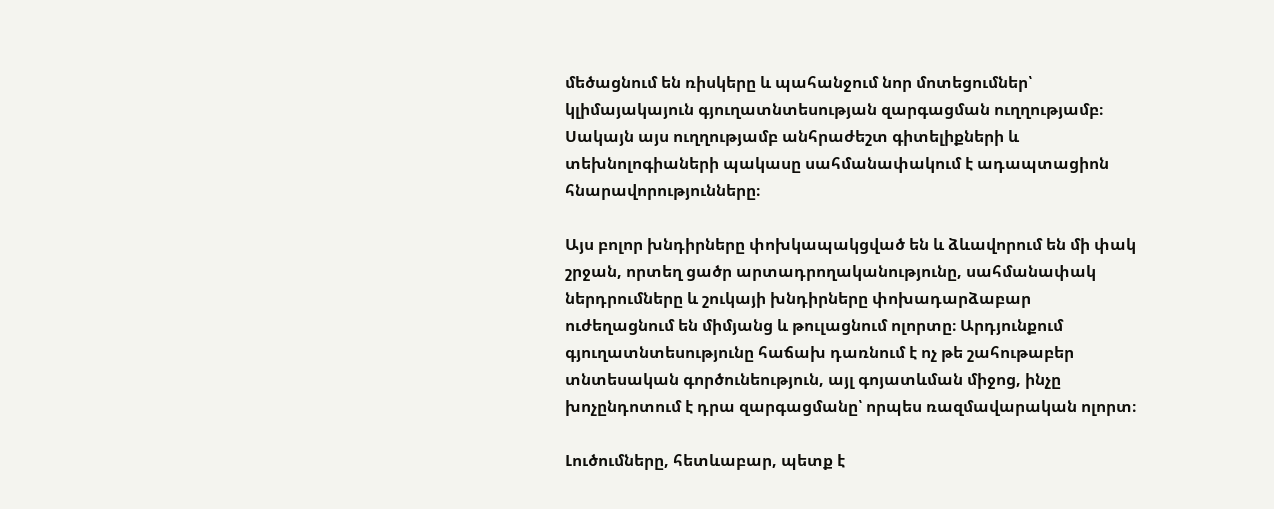մեծացնում են ռիսկերը և պահանջում նոր մոտեցումներ՝ կլիմայակայուն գյուղատնտեսության զարգացման ուղղությամբ։ Սակայն այս ուղղությամբ անհրաժեշտ գիտելիքների և տեխնոլոգիաների պակասը սահմանափակում է ադապտացիոն հնարավորությունները։

Այս բոլոր խնդիրները փոխկապակցված են և ձևավորում են մի փակ շրջան, որտեղ ցածր արտադրողականությունը, սահմանափակ ներդրումները և շուկայի խնդիրները փոխադարձաբար ուժեղացնում են միմյանց և թուլացնում ոլորտը։ Արդյունքում գյուղատնտեսությունը հաճախ դառնում է ոչ թե շահութաբեր տնտեսական գործունեություն, այլ գոյատևման միջոց, ինչը խոչընդոտում է դրա զարգացմանը՝ որպես ռազմավարական ոլորտ։

Լուծումները, հետևաբար, պետք է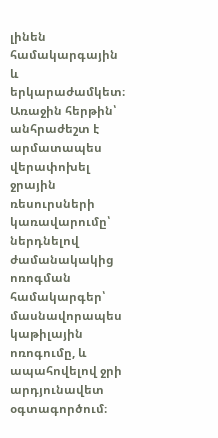լինեն համակարգային և երկարաժամկետ։ Առաջին հերթին՝ անհրաժեշտ է արմատապես վերափոխել ջրային ռեսուրսների կառավարումը՝ ներդնելով ժամանակակից ոռոգման համակարգեր՝ մասնավորապես կաթիլային ոռոգումը, և ապահովելով ջրի արդյունավետ օգտագործում։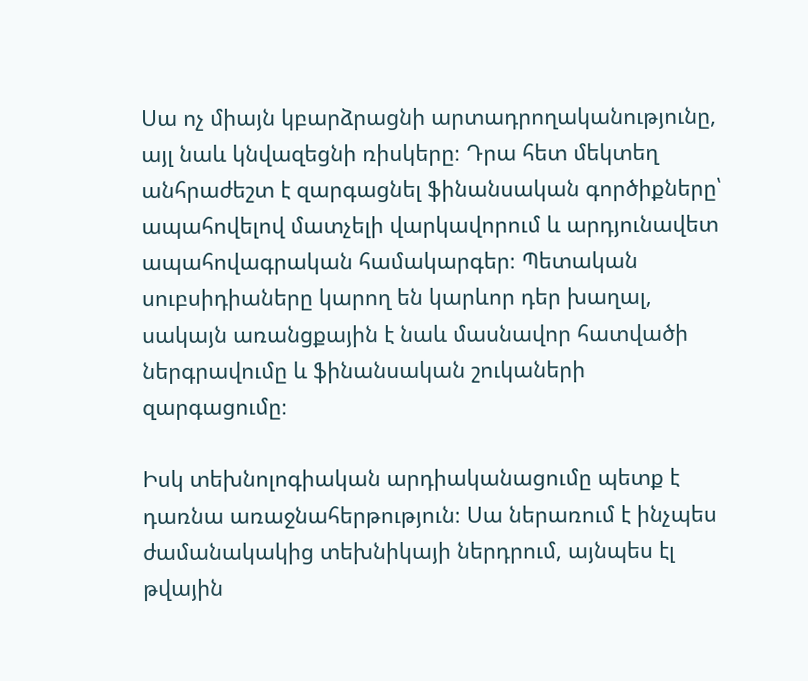Սա ոչ միայն կբարձրացնի արտադրողականությունը, այլ նաև կնվազեցնի ռիսկերը։ Դրա հետ մեկտեղ անհրաժեշտ է զարգացնել ֆինանսական գործիքները՝ ապահովելով մատչելի վարկավորում և արդյունավետ ապահովագրական համակարգեր։ Պետական սուբսիդիաները կարող են կարևոր դեր խաղալ, սակայն առանցքային է նաև մասնավոր հատվածի ներգրավումը և ֆինանսական շուկաների զարգացումը։

Իսկ տեխնոլոգիական արդիականացումը պետք է դառնա առաջնահերթություն։ Սա ներառում է ինչպես ժամանակակից տեխնիկայի ներդրում, այնպես էլ թվային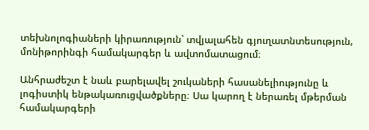տեխնոլոգիաների կիրառություն՝ տվյալահեն գյուղատնտեսություն, մոնիթորինգի համակարգեր և ավտոմատացում։

Անհրաժեշտ է նաև բարելավել շուկաների հասանելիությունը և լոգիստիկ ենթակառուցվածքները։ Սա կարող է ներառել մթերման համակարգերի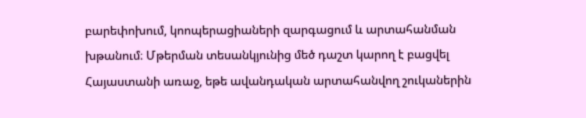բարեփոխում, կոոպերացիաների զարգացում և արտահանման խթանում։ Մթերման տեսանկյունից մեծ դաշտ կարող է բացվել Հայաստանի առաջ, եթե ավանդական արտահանվող շուկաներին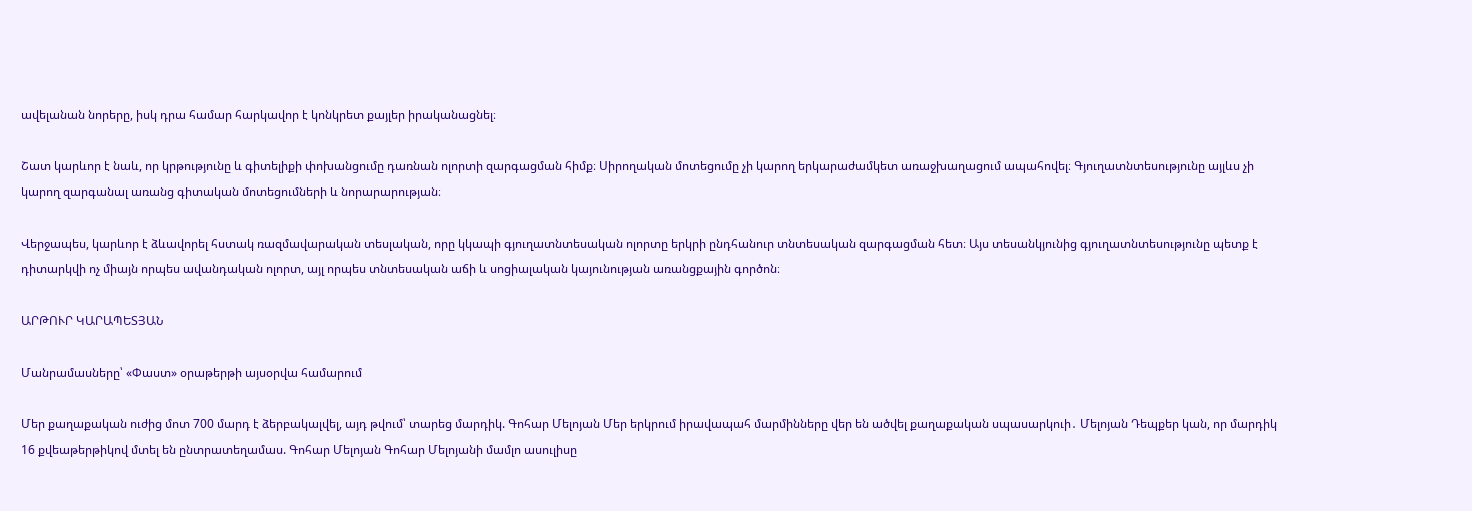ավելանան նորերը, իսկ դրա համար հարկավոր է կոնկրետ քայլեր իրականացնել։

Շատ կարևոր է նաև, որ կրթությունը և գիտելիքի փոխանցումը դառնան ոլորտի զարգացման հիմք։ Սիրողական մոտեցումը չի կարող երկարաժամկետ առաջխաղացում ապահովել։ Գյուղատնտեսությունը այլևս չի կարող զարգանալ առանց գիտական մոտեցումների և նորարարության։

Վերջապես, կարևոր է ձևավորել հստակ ռազմավարական տեսլական, որը կկապի գյուղատնտեսական ոլորտը երկրի ընդհանուր տնտեսական զարգացման հետ։ Այս տեսանկյունից գյուղատնտեսությունը պետք է դիտարկվի ոչ միայն որպես ավանդական ոլորտ, այլ որպես տնտեսական աճի և սոցիալական կայունության առանցքային գործոն։

ԱՐԹՈՒՐ ԿԱՐԱՊԵՏՅԱՆ

Մանրամասները՝ «Փաստ» օրաթերթի այսօրվա համարում

Մեր քաղաքական ուժից մոտ 700 մարդ է ձերբակալվել, այդ թվում՝ տարեց մարդիկ. Գոհար Մելոյան Մեր երկրում իրավապահ մարմինները վեր են ածվել քաղաքական սպասարկուի․ Մելոյան Դեպքեր կան, որ մարդիկ 16 քվեաթերթիկով մտել են ընտրատեղամաս. Գոհար Մելոյան Գոհար Մելոյանի մամլո ասուլիսը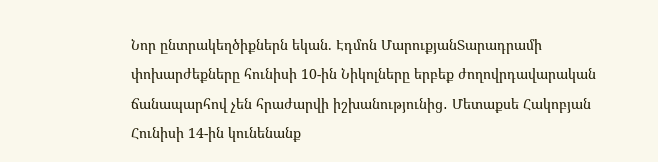Նոր ընտրակեղծիքներն եկան. Էդմոն ՄարուքյանՏարադրամի փոխարժեքները հունիսի 10-ին Նիկոլները երբեք ժողովրդավարական ճանապարհով չեն հրաժարվի իշխանությունից․ Մետաքսե Հակոբյան Հունիսի 14-ին կունենանք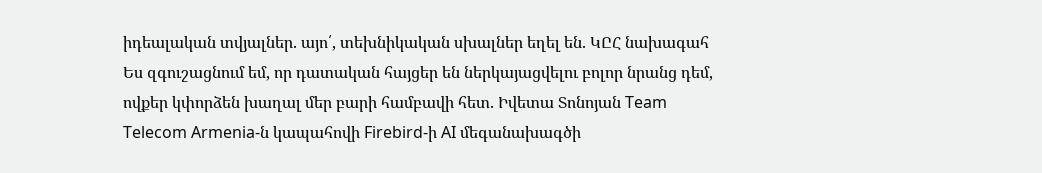իդեալական տվյալներ. այո՛, տեխնիկական սխալներ եղել են. ԿԸՀ նախագահ Ես զգուշացնում եմ, որ դատական հայցեր են ներկայացվելու բոլոր նրանց դեմ, ովքեր կփորձեն խաղալ մեր բարի համբավի հետ. Իվետա Տոնոյան Team Telecom Armenia-ն կապահովի Firebird-ի AI մեգանախագծի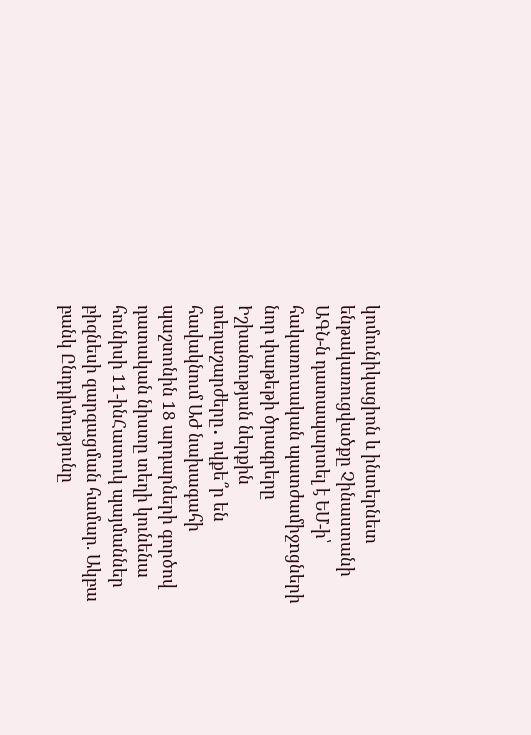կոմունիկացիոն և ինտերնետ ենթակառուցվածքը Չինաստանի ԱԳՆ-ն դատապարտել է ԵՄ-ի՝ հակառուuական պատժամիջnցների նոր փաթեթի ծրագրերը Իշխանության ներքին տեղաշարժերը․ ովքե՞ր են հավակնում ԱԺ նախագահի պաշտոնին 18 արդարների գործով դատական նիստը տեղի կունենա հունիսի 11-ինՀատուկ պայմաններ բիզնեսի զարգացման համար. Ակբա բանկ Ընդդիմությունը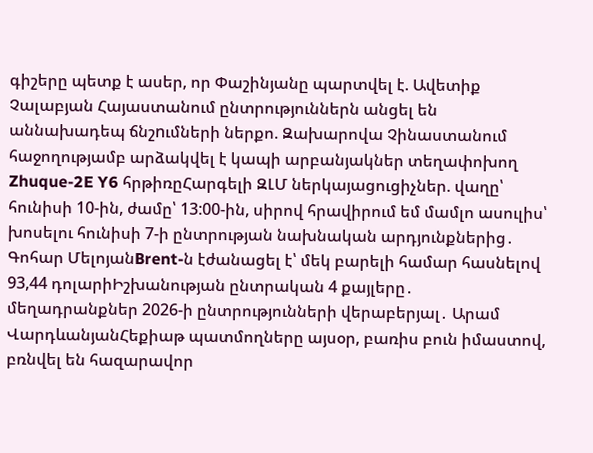գիշերը պետք է ասեր, որ Փաշինյանը պարտվել է. Ավետիք Չալաբյան Հայաստանում ընտրություններն անցել են աննախադեպ ճնշnւմների ներքո. Զախարովա Չինաստանում հաջողությամբ արձակվել է կապի արբանյակներ տեղափոխող Zhuque-2E Y6 հրթիռըՀարգելի ԶԼՄ ներկայացուցիչներ. վաղը՝ հունիսի 10-ին, ժամը՝ 13:00-ին, սիրով հրավիրում եմ մամլո ասուլիս՝ խոսելու հունիսի 7-ի ընտրության նախնական արդյունքներից․ Գոհար ՄելոյանBrent-ն էժանացել է՝ մեկ բարելի համար հասնելով 93,44 դոլարիԻշխանության ընտրական 4 քայլերը․ մեղադրանքներ 2026-ի ընտրությունների վերաբերյալ․ Արամ ՎարդևանյանՀեքիաթ պատմողները այսօր, բառիս բուն իմաստով, բռնվել են հազարավոր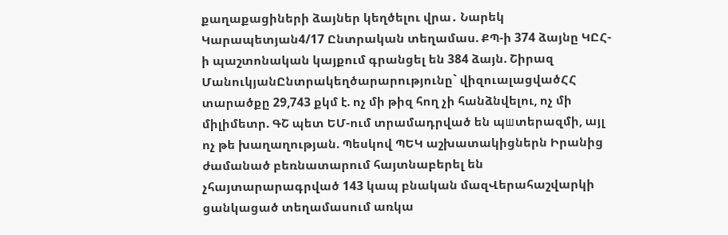քաղաքացիների ձայներ կեղծելու վրա․ Նարեկ Կարապետյան4/17 Ընտրական տեղամաս. ՔՊ-ի 374 ձայնը ԿԸՀ-ի պաշտոնական կայքում գրանցել են 384 ձայն. Շիրազ ՄանուկյանԸնտրակեղծարարությունը` վիզուալացվածՀՀ տարածքը 29,743 քկմ է. ոչ մի թիզ հող չի հանձնվելու, ոչ մի միլիմետր. ԳՇ պետ ԵՄ-ում տրամադրված են պшտերազմի, այլ ոչ թե խաղաղության. Պեսկով ՊԵԿ աշխատակիցներն Իրանից ժամանած բեռնատարում հայտնաբերել են չհայտարարագրված 143 կապ բնական մազՎերահաշվարկի ցանկացած տեղամասում առկա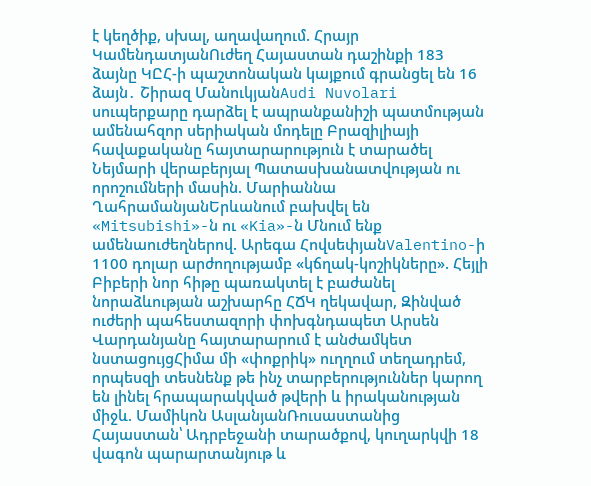է կեղծիք, սխալ, աղավաղում. Հրայր ԿամենդատյանՈւժեղ Հայաստան դաշինքի 183 ձայնը ԿԸՀ-ի պաշտոնական կայքում գրանցել են 16 ձայն․ Շիրազ ՄանուկյանAudi Nuvolari սուպերքարը դարձել է ապրանքանիշի պատմության ամենահզոր սերիական մոդելը Բրազիլիայի հավաքականը հայտարարություն է տարածել Նեյմարի վերաբերյալ Պատասխանատվության ու որոշումների մասին. Մարիաննա ՂահրամանյանԵրևանում բախվել են «Mitsubishi»-ն ու «Kia»-ն Մնում ենք ամենաուժեղներով. Արեգա ՀովսեփյանValentino-ի 1100 դոլար արժողությամբ «կճղակ-կոշիկները». Հեյլի Բիբերի նոր հիթը պառակտել է բաժանել նորաձևության աշխարհը ՀՃԿ ղեկավար, Զինված ուժերի պահեստազորի փոխգնդապետ Արսեն Վարդանյանը հայտարարում է անժամկետ նստացույցՀիմա մի «փոքրիկ» ուղղում տեղադրեմ, որպեսզի տեսնենք թե ինչ տարբերություններ կարող են լինել հրապարակված թվերի և իրականության միջև. Մամիկոն ԱսլանյանՌուսաստանից Հայաստան՝ Ադրբեջանի տարածքով, կուղարկվի 18 վագոն պարարտանյութ և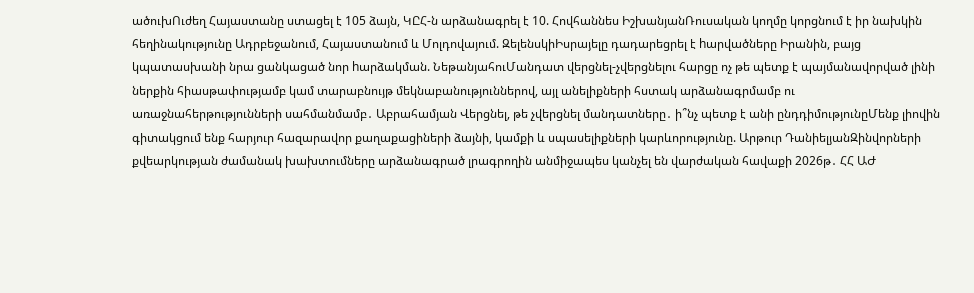ածուխՈւժեղ Հայաստանը ստացել է 105 ձայն, ԿԸՀ-ն արձանագրել է 10. Հովհաննես ԻշխանյանՌուսական կողմը կորցնում է իր նախկին հեղինակությունը Ադրբեջանում, Հայաստանում և Մոլդովայում. ԶելենսկիԻսրայելը դադարեցրել է hարվածները Իրանին, բայց կպատասխանի նրա ցանկացած նոր hարձակման. ՆեթանյահուՄանդատ վերցնել-չվերցնելու հարցը ոչ թե պետք է պայմանավորված լինի ներքին հիասթափությամբ կամ տարաբնույթ մեկնաբանություններով, այլ անելիքների հստակ արձանագրմամբ ու առաջնահերթությունների սահմանմամբ․ Աբրահամյան Վերցնել, թե չվերցնել մանդատները․ ի՞նչ պետք է անի ընդդիմությունըՄենք լիովին գիտակցում ենք հարյուր հազարավոր քաղաքացիների ձայնի, կամքի և սպասելիքների կարևորությունը. Արթուր ԴանիելյանԶինվորների քվեարկության ժամանակ խախտումները արձանագրած լրագրողին անմիջապես կանչել են վարժական հավաքի 2026թ․ ՀՀ ԱԺ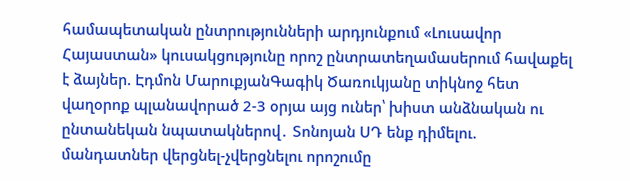համապետական ընտրությունների արդյունքում «Լուսավոր Հայաստան» կուսակցությունը որոշ ընտրատեղամասերում հավաքել է ձայներ. Էդմոն ՄարուքյանԳագիկ Ծառուկյանը տիկնոջ հետ վաղօրոք պլանավորած 2-3 օրյա այց ուներ՝ խիստ անձնական ու ընտանեկան նպատակներով․ Տոնոյան ՍԴ ենք դիմելու. մանդատներ վերցնել-չվերցնելու որոշումը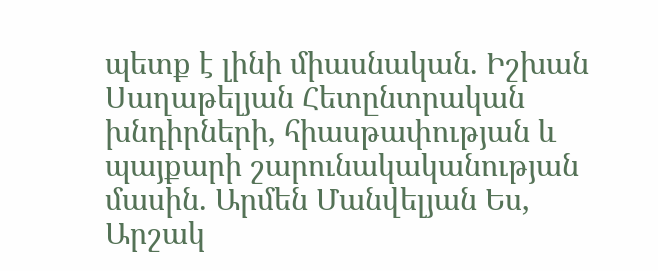պետք է լինի միասնական. Իշխան Սաղաթելյան Հետընտրական խնդիրների, հիասթափության և պայքարի շարունակականության մասին. Արմեն Մանվելյան Ես, Արշակ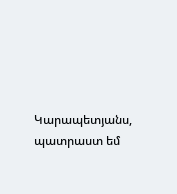Կարապետյանս, պատրաստ եմ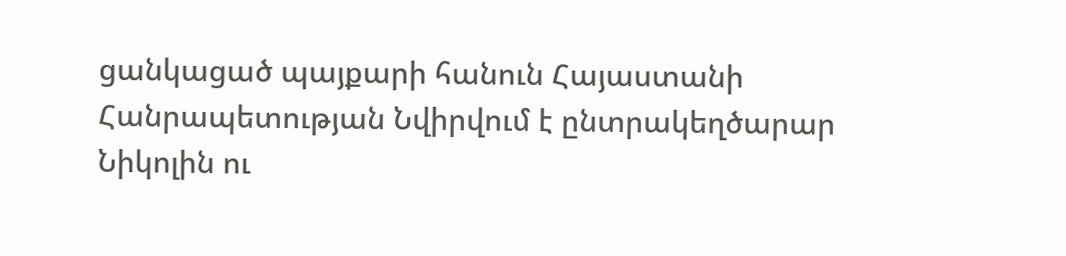ցանկացած պայքարի հանուն Հայաստանի Հանրապետության Նվիրվում է ընտրակեղծարար Նիկոլին ու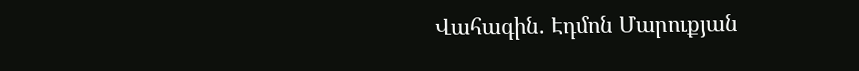Վահագին. Էդմոն Մարուքյան